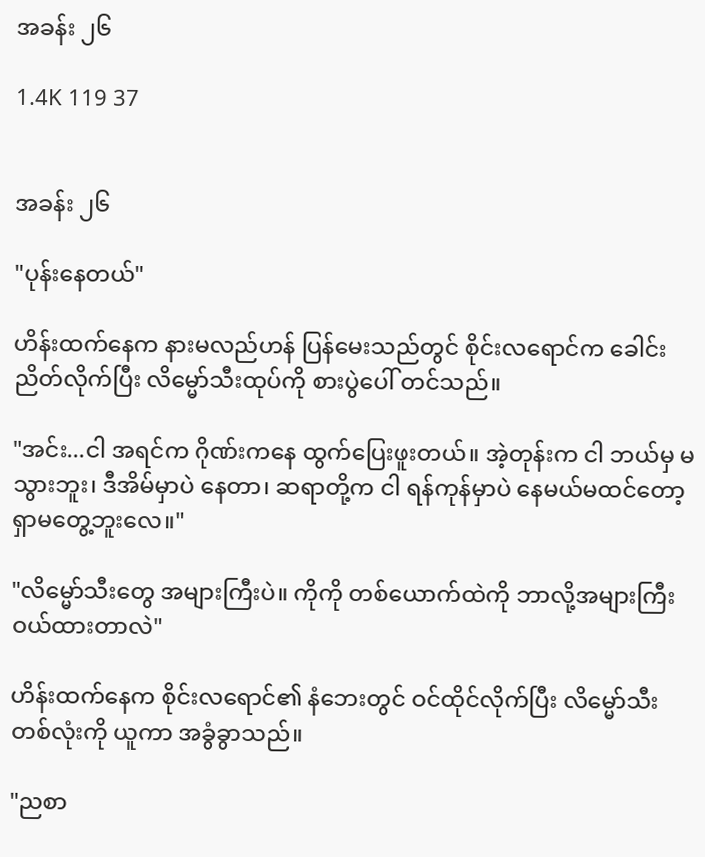အခန်း ၂၆

1.4K 119 37


အခန်း ၂၆

"ပုန်းနေတယ်"

ဟိန်းထက်နေက နားမလည်ဟန် ပြန်မေးသည်တွင် စိုင်းလရောင်က ခေါင်းညိတ်လိုက်ပြီး လိမ္မော်သီးထုပ်ကို စားပွဲပေါ် တင်သည်။

"အင်း...ငါ အရင်က ဂိုဏ်းကနေ ထွက်ပြေးဖူးတယ်။ အဲ့တုန်းက ငါ ဘယ်မှ မသွားဘူး၊ ဒီအိမ်မှာပဲ နေတာ၊ ဆရာတို့က ငါ ရန်ကုန်မှာပဲ နေမယ်မထင်တော့ ရှာမတွေ့ဘူးလေ။"

"လိမ္မော်သီးတွေ အများကြီးပဲ။ ကိုကို တစ်ယောက်ထဲကို ဘာလို့အများကြီး ဝယ်ထားတာလဲ"

ဟိန်းထက်နေက စိုင်းလရောင်၏ နံဘေးတွင် ဝင်ထိုင်လိုက်ပြီး လိမ္မော်သီး တစ်လုံးကို ယူကာ အခွံခွာသည်။

"ညစာ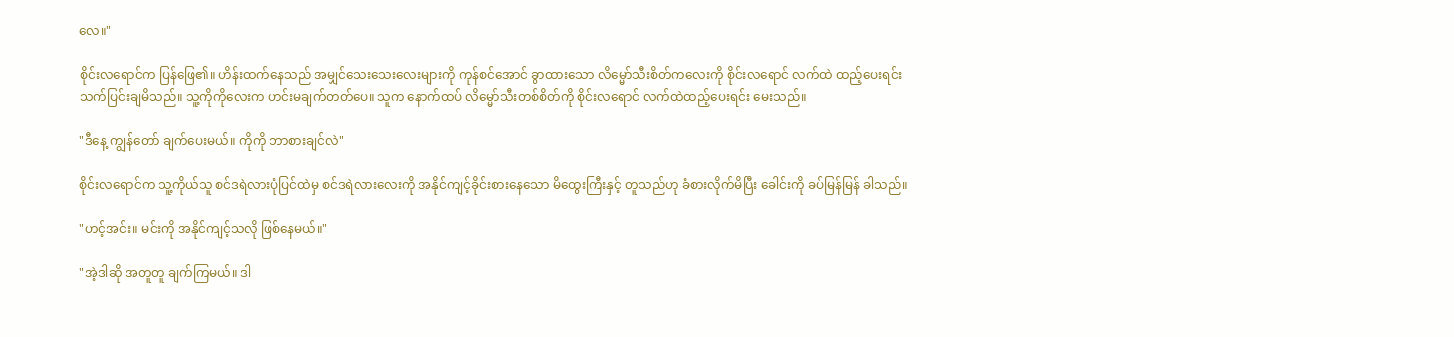လေ။"

စိုင်းလရောင်က ပြန်ဖြေ၏။ ဟိန်းထက်နေသည် အမျှင်သေးသေးလေးများကို ကုန်စင်အောင် ခွာထားသော လိမ္မော်သီးစိတ်ကလေးကို စိုင်းလရောင် လက်ထဲ ထည့်ပေးရင်း သက်ပြင်းချမိသည်။ သူ့ကိုကိုလေးက ဟင်းမချက်တတ်ပေ။ သူက နောက်ထပ် လိမ္မော်သီးတစ်စိတ်ကို စိုင်းလရောင် လက်ထဲထည့်ပေးရင်း မေးသည်။

"ဒီနေ့ ကျွန်တော် ချက်ပေးမယ်။ ကိုကို ဘာစားချင်လဲ"

စိုင်းလရောင်က သူ့ကိုယ်သူ စင်ဒရဲလားပုံပြင်ထဲမှ စင်ဒရဲလားလေးကို အနိုင်ကျင့်ခိုင်းစားနေသော မိထွေးကြီးနှင့် တူသည်ဟု ခံစားလိုက်မိပြီး ခေါင်းကို ခပ်မြန်မြန် ခါသည်။

"ဟင့်အင်း။ မင်းကို အနိုင်ကျင့်သလို ဖြစ်နေမယ်။"

"အဲ့ဒါဆို အတူတူ ချက်ကြမယ်။ ဒါ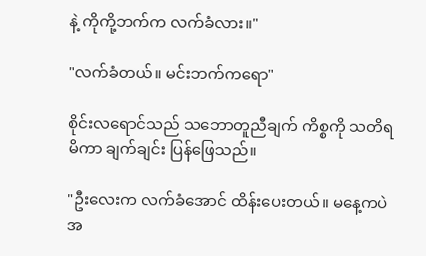နဲ့ ကိုကို့ဘက်က လက်ခံလား။"

"လက်ခံတယ်။ မင်းဘက်ကရော"

စိုင်းလရောင်သည် သဘောတူညီချက် ကိစ္စကို သတိရမိကာ ချက်ချင်း ပြန်ဖြေသည်။

"ဦးလေးက လက်ခံအောင် ထိန်းပေးတယ်။ မနေ့ကပဲ အ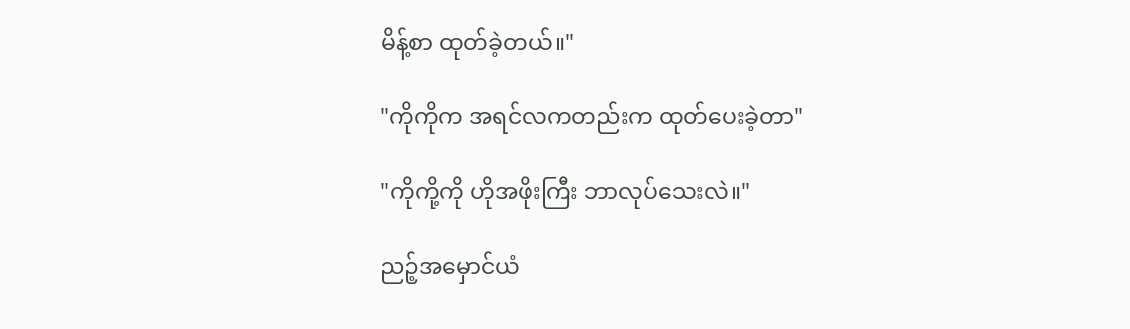မိန့်စာ ထုတ်ခဲ့တယ်။"

"ကိုကိုက အရင်လကတည်းက ထုတ်ပေးခဲ့တာ"

"ကိုကို့ကို ဟိုအဖိုးကြီး ဘာလုပ်သေးလဲ။"

ညဉ့်အမှောင်ယံ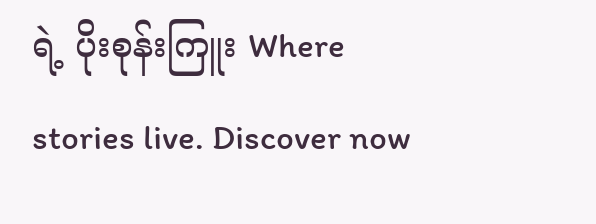ရဲ့ ပိုးစုန်းကြူး Where stories live. Discover now